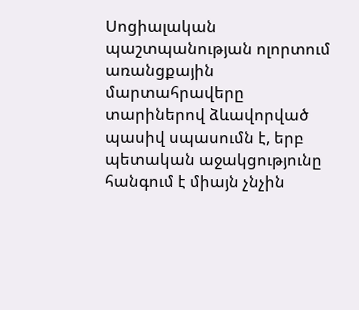Սոցիալական պաշտպանության ոլորտում առանցքային մարտահրավերը տարիներով ձևավորված պասիվ սպասումն է, երբ պետական աջակցությունը հանգում է միայն չնչին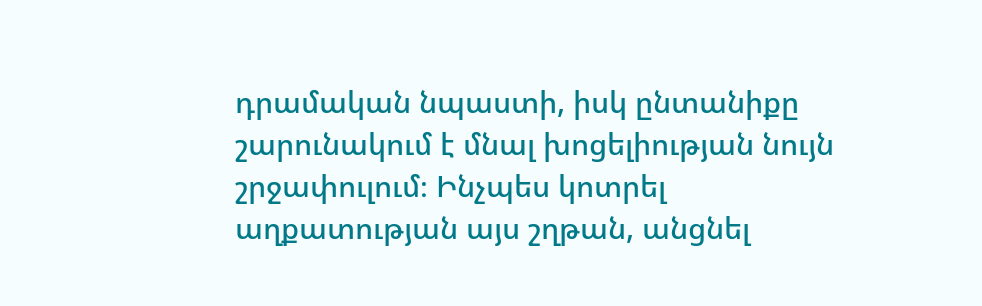դրամական նպաստի, իսկ ընտանիքը շարունակում է մնալ խոցելիության նույն շրջափուլում։ Ինչպես կոտրել աղքատության այս շղթան, անցնել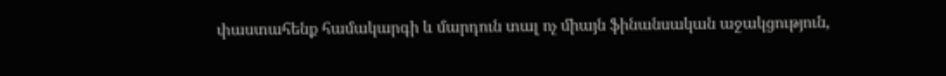փաստահենք համակարգի և մարդուն տալ ոչ միայն ֆինանսական աջակցություն,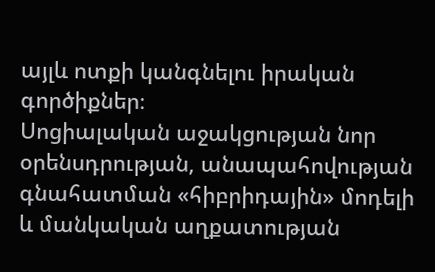այլև ոտքի կանգնելու իրական գործիքներ։
Սոցիալական աջակցության նոր օրենսդրության, անապահովության գնահատման «հիբրիդային» մոդելի և մանկական աղքատության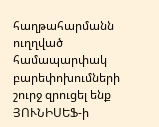հաղթահարմանն ուղղված համապարփակ բարեփոխումների շուրջ զրուցել ենք ՅՈՒՆԻՍԵՖ-ի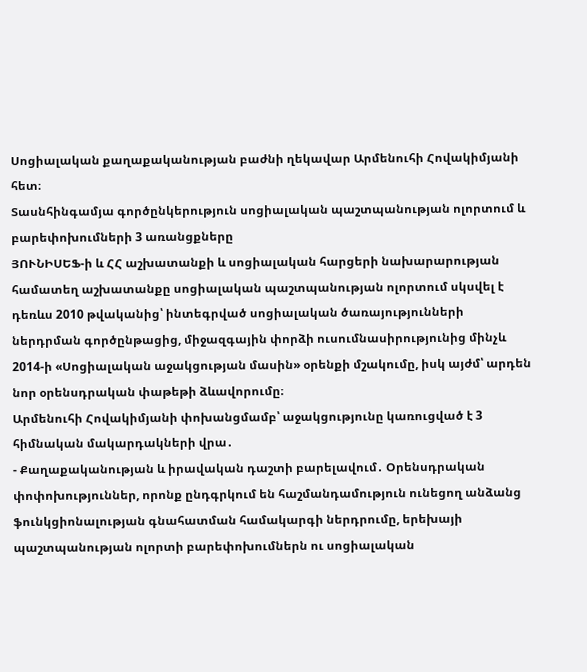Սոցիալական քաղաքականության բաժնի ղեկավար Արմենուհի Հովակիմյանի հետ։
Տասնհինգամյա գործընկերություն սոցիալական պաշտպանության ոլորտում և բարեփոխումների 3 առանցքները
ՅՈՒՆԻՍԵՖ-ի և ՀՀ աշխատանքի և սոցիալական հարցերի նախարարության համատեղ աշխատանքը սոցիալական պաշտպանության ոլորտում սկսվել է դեռևս 2010 թվականից՝ ինտեգրված սոցիալական ծառայությունների ներդրման գործընթացից, միջազգային փորձի ուսումնասիրությունից մինչև 2014-ի «Սոցիալական աջակցության մասին» օրենքի մշակումը, իսկ այժմ՝ արդեն նոր օրենսդրական փաթեթի ձևավորումը։
Արմենուհի Հովակիմյանի փոխանցմամբ՝ աջակցությունը կառուցված է 3 հիմնական մակարդակների վրա․
- Քաղաքականության և իրավական դաշտի բարելավում․ Օրենսդրական փոփոխություններ, որոնք ընդգրկում են հաշմանդամություն ունեցող անձանց ֆունկցիոնալության գնահատման համակարգի ներդրումը, երեխայի պաշտպանության ոլորտի բարեփոխումներն ու սոցիալական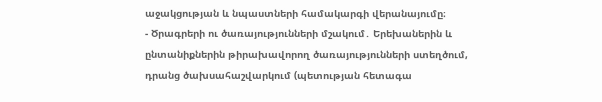աջակցության և նպաստների համակարգի վերանայումը։
- Ծրագրերի ու ծառայությունների մշակում․ Երեխաներին և ընտանիքներին թիրախավորող ծառայությունների ստեղծում, դրանց ծախսահաշվարկում (պետության հետագա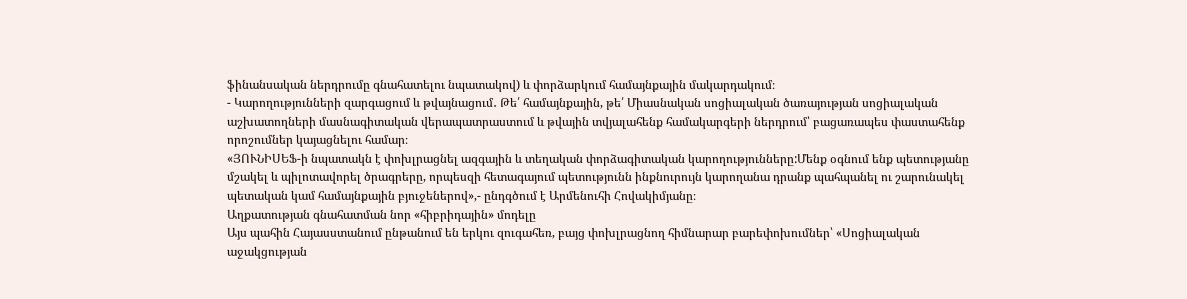ֆինանսական ներդրումը գնահատելու նպատակով) և փորձարկում համայնքային մակարդակում։
- Կարողությունների զարգացում և թվայնացում․ Թե՛ համայնքային, թե՛ Միասնական սոցիալական ծառայության սոցիալական աշխատողների մասնագիտական վերապատրաստում և թվային տվյալահենք համակարգերի ներդրում՝ բացառապես փաստահենք որոշումներ կայացնելու համար։
«ՅՈՒՆԻՍԵՖ-ի նպատակն է փոխլրացնել ազգային և տեղական փորձագիտական կարողությունները:Մենք օգնում ենք պետությանը մշակել և պիլոտավորել ծրագրերը, որպեսզի հետագայում պետությունն ինքնուրույն կարողանա դրանք պահպանել ու շարունակել պետական կամ համայնքային բյուջեներով»,- ընդգծում է Արմենուհի Հովակիմյանը։
Աղքատության գնահատման նոր «հիբրիդային» մոդելը
Այս պահին Հայասստանում ընթանում են երկու զուգահեռ, բայց փոխլրացնող հիմնարար բարեփոխումներ՝ «Սոցիալական աջակցության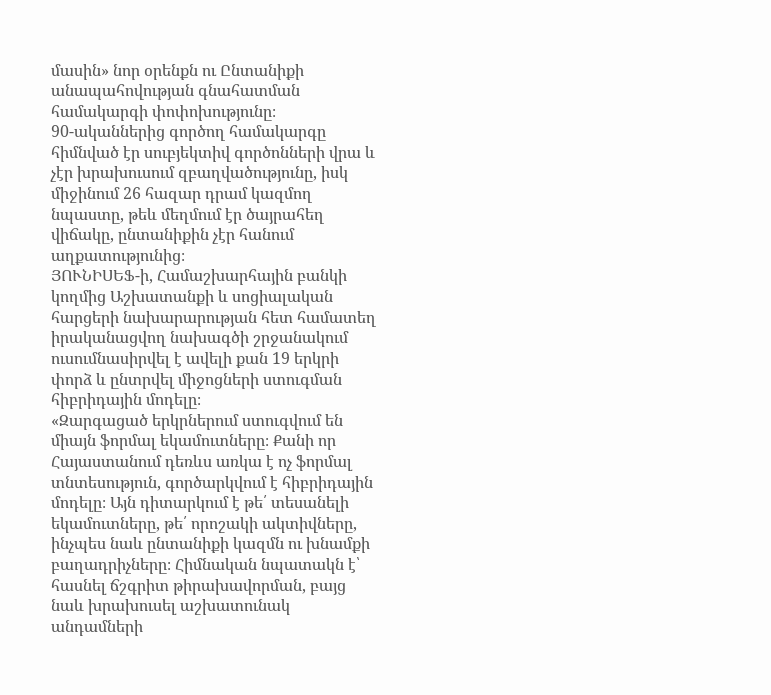մասին» նոր օրենքն ու Ընտանիքի անապահովության գնահատման համակարգի փոփոխությունը։
90-ականներից գործող համակարգը հիմնված էր սուբյեկտիվ գործոնների վրա և չէր խրախուսում զբաղվածությունը, իսկ միջինում 26 հազար դրամ կազմող նպաստը, թեև մեղմում էր ծայրահեղ վիճակը, ընտանիքին չէր հանում աղքատությունից։
ՅՈՒՆԻՍԵՖ-ի, Համաշխարհային բանկի կողմից Աշխատանքի և սոցիալական հարցերի նախարարության հետ համատեղ իրականացվող նախագծի շրջանակում ուսումնասիրվել է ավելի քան 19 երկրի փորձ և ընտրվել միջոցների ստուգման հիբրիդային մոդելը։
«Զարգացած երկրներում ստուգվում են միայն ֆորմալ եկամուտները։ Քանի որ Հայաստանում դեռևս առկա է ոչ ֆորմալ տնտեսություն, գործարկվում է հիբրիդային մոդելը։ Այն դիտարկում է թե՛ տեսանելի եկամուտները, թե՛ որոշակի ակտիվները, ինչպես նաև ընտանիքի կազմն ու խնամքի բաղադրիչները։ Հիմնական նպատակն է՝ հասնել ճշգրիտ թիրախավորման, բայց նաև խրախուսել աշխատունակ անդամների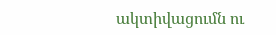ակտիվացումն ու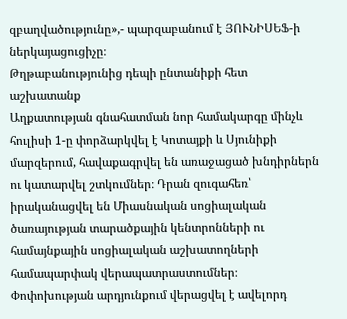զբաղվածությունը»,- պարզաբանում է ՅՈՒՆԻՍԵՖ-ի ներկայացուցիչը։
Թղթաբանությունից դեպի ընտանիքի հետ աշխատանք
Աղքատության գնահատման նոր համակարգը մինչև հուլիսի 1-ը փորձարկվել է Կոտայքի և Սյունիքի մարզերում, հավաքագրվել են առաջացած խնդիրներն ու կատարվել շտկումներ։ Դրան զուգահեռ՝ իրականացվել են Միասնական սոցիալական ծառայության տարածքային կենտրոնների ու համայնքային սոցիալական աշխատողների համապարփակ վերապատրաստումներ։
Փոփոխության արդյունքում վերացվել է ավելորդ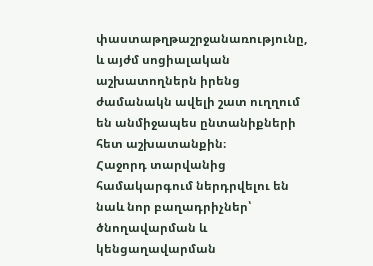փաստաթղթաշրջանառությունը, և այժմ սոցիալական աշխատողներն իրենց ժամանակն ավելի շատ ուղղում են անմիջապես ընտանիքների հետ աշխատանքին։
Հաջորդ տարվանից համակարգում ներդրվելու են նաև նոր բաղադրիչներ՝ ծնողավարման և կենցաղավարման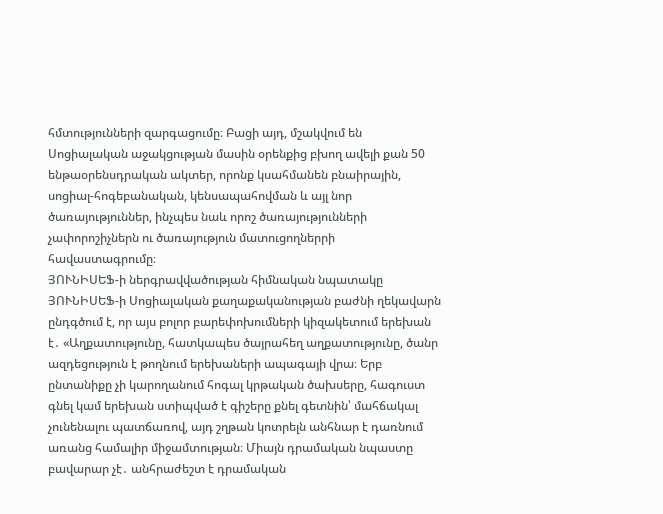հմտությունների զարգացումը։ Բացի այդ, մշակվում են Սոցիալական աջակցության մասին օրենքից բխող ավելի քան 50 ենթաօրենսդրական ակտեր, որոնք կսահմանեն բնաիրային, սոցիալ-հոգեբանական, կենսապահովման և այլ նոր ծառայություններ, ինչպես նաև որոշ ծառայությունների չափորոշիչներն ու ծառայություն մատուցողներրի հավաստագրումը։
ՅՈՒՆԻՍԵՖ-ի ներգրավվածության հիմնական նպատակը
ՅՈՒՆԻՍԵՖ-ի Սոցիալական քաղաքականության բաժնի ղեկավարն ընդգծում է, որ այս բոլոր բարեփոխումների կիզակետում երեխան է․ «Աղքատությունը, հատկապես ծայրահեղ աղքատությունը, ծանր ազդեցություն է թողնում երեխաների ապագայի վրա։ Երբ ընտանիքը չի կարողանում հոգալ կրթական ծախսերը, հագուստ գնել կամ երեխան ստիպված է գիշերը քնել գետնին՝ մահճակալ չունենալու պատճառով, այդ շղթան կոտրելն անհնար է դառնում առանց համալիր միջամտության։ Միայն դրամական նպաստը բավարար չէ․ անհրաժեշտ է դրամական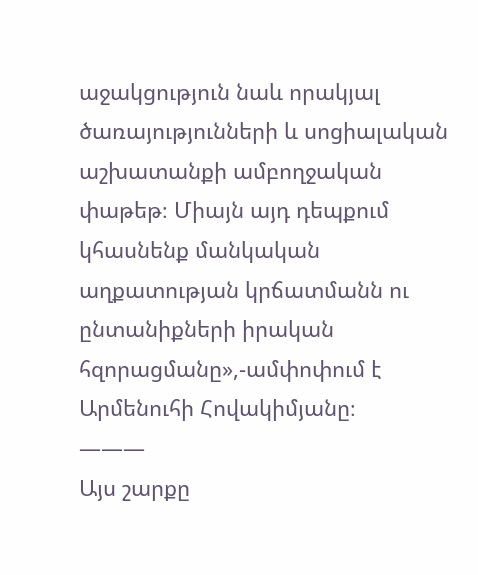աջակցություն նաև որակյալ ծառայությունների և սոցիալական աշխատանքի ամբողջական փաթեթ։ Միայն այդ դեպքում կհասնենք մանկական աղքատության կրճատմանն ու ընտանիքների իրական հզորացմանը»,-ամփոփում է Արմենուհի Հովակիմյանը։
———
Այս շարքը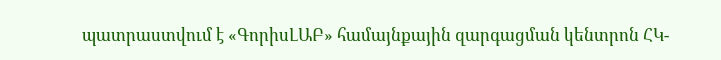պատրաստվում է «ԳորիսԼԱԲ» համայնքային զարգացման կենտրոն ՀԿ-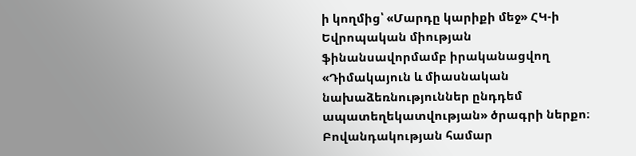ի կողմից՝ «Մարդը կարիքի մեջ» ՀԿ-ի Եվրոպական միության ֆինանսավորմամբ իրականացվող «Դիմակայուն և միասնական նախաձեռնություններ ընդդեմ ապատեղեկատվության» ծրագրի ներքո։ Բովանդակության համար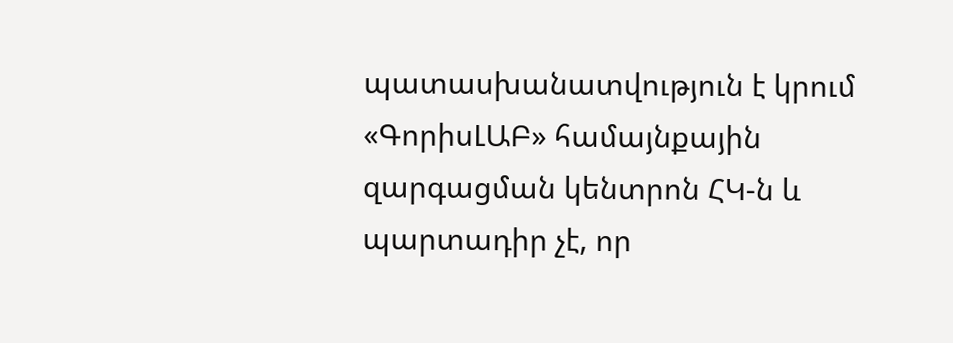պատասխանատվություն է կրում «ԳորիսԼԱԲ» համայնքային զարգացման կենտրոն ՀԿ-ն և պարտադիր չէ, որ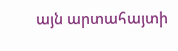այն արտահայտի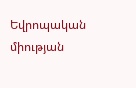Եվրոպական միության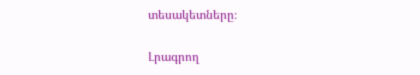տեսակետները։

Լրագրող